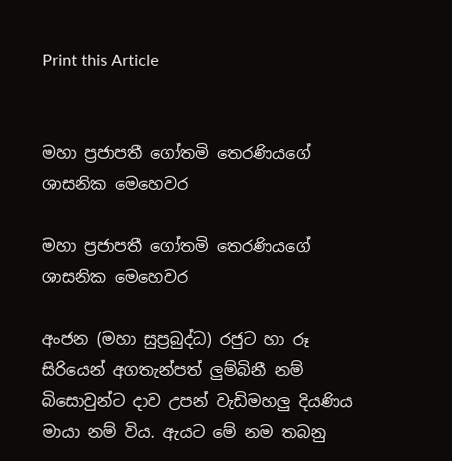Print this Article


මහා ප්‍රජාපතී ගෝතමි තෙරණියගේ ශාසනික මෙහෙවර

මහා ප්‍රජාපතී ගෝතමි තෙරණියගේ ශාසනික මෙහෙවර

අංජන (මහා සුප්‍රබුද්ධ) රජුට හා රූ සිරියෙන් අගතැන්පත් ලුම්බිනී නම් බිසොවුන්ට දාව උපන් වැඩිමහලු දියණිය මායා නම් විය. ඇයට මේ නම තබනු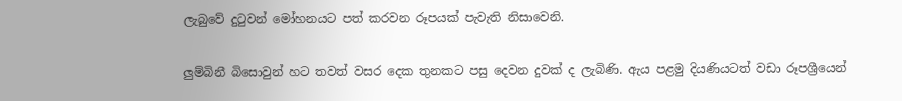ලැබුවේ දුටුවන් මෝහනයට පත් කරවන රූපයක් පැවැති නිසාවෙනි.

ලුම්බිනී බිසොවුන් හට තවත් වසර දෙක තුනකට පසු දෙවන දුවක් ද ලැබිණි. ඇය පළමු දියණියටත් වඩා රූපශ්‍රීයෙන්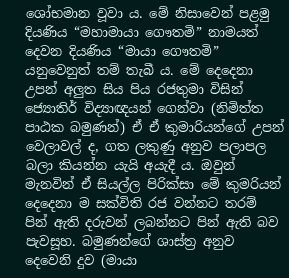ශෝභමාන වූවා ය. මේ නිසාවෙන් පළමු දියණිය “මහාමායා ගෞතමි” නාමයත් දෙවන දියණිය “මායා ගෞතමි” යනුවෙනුත් තම් තැබී ය. මේ දෙදෙනා උපන් අලුත සිය පිය රජතුමා විසින් ජ්‍යොතිර් විද්‍යාඥයන් ගෙන්වා (නිමිත්ත පාඨක බමුණන්) ඒ ඒ කුමාරියන්ගේ උපන් වෙලාවල් ද, ගත ලකුණු අනුව පලාපල බලා කියන්න යැයි අයැදී ය. ඔවුන් මැනවින් ඒ සියල්ල පිරික්සා මේ කුමරියන් දෙදෙනා ම සක්විති රජ වන්නට තරම් පින් ඇති දරුවන් ලබන්නට පින් ඇති බව පැවසූහ. බමුණන්ගේ ශාස්ත්‍ර අනුව දෙවෙනි දුව (මායා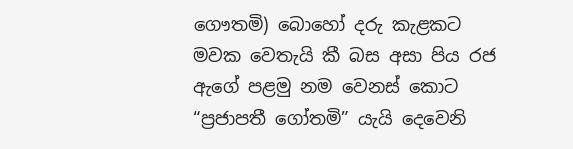ගෞතමි) බොහෝ දරු කැළකට මවක වෙතැයි කී බස අසා පිය රජ ඇගේ පළමු නම වෙනස් කොට “ප්‍රජාපතී ගෝතමි” යැයි දෙවෙනි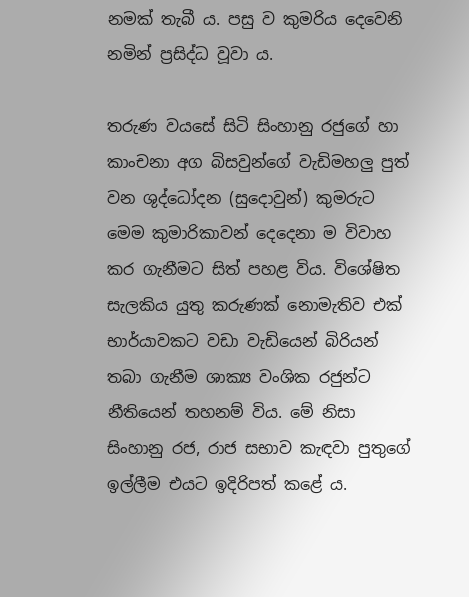නමක් තැබී ය. පසු ව කුමරිය දෙවෙනි නමින් ප්‍රසිද්ධ වූවා ය.

තරුණ වයසේ සිටි සිංහානු රජුගේ හා කාංචනා අග බිසවුන්ගේ වැඩිමහලු පුත් වන ශුද්ධෝදන (සුදොවුන්) කුමරුට මෙම කුමාරිකාවන් දෙදෙනා ම විවාහ කර ගැනීමට සිත් පහළ විය. විශේෂිත සැලකිය යුතු කරුණක් නොමැතිව එක් භාර්යාවකට වඩා වැඩියෙන් බිරියන් තබා ගැනීම ශාක්‍ය වංශික රජුන්ට නීතියෙන් තහනම් විය. මේ නිසා සිංහානු රජ, රාජ සභාව කැඳවා පුතුගේ ඉල්ලීම එයට ඉදිරිපත් කළේ ය.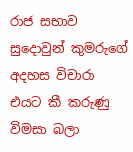රාජ සභාව සුදොවුන් කුමරුගේ අදහස විචාරා එයට කී කරුණු විමසා බලා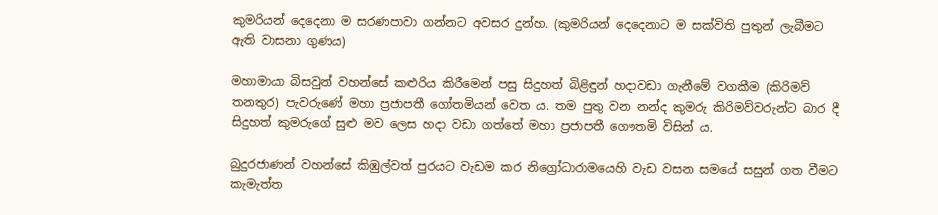කුමරියන් දෙදෙනා ම සරණපාවා ගන්නට අවසර දුන්හ. (කුමරියන් දෙදෙනාට ම සක්විති පුතුන් ලැබීමට ඇති වාසනා ගුණය)

මහාමායා බිසවුන් වහන්සේ කළුරිය කිරීමෙන් පසු සිදුහත් බිළිඳුන් හදාවඩා ගැනීමේ වගකීම (කිරිමව් තනතුර) පැවරුණේ මහා ප්‍රජාපතී ගෝතමියන් වෙත ය. තම පුතු වන නන්ද කුමරු කිරිමව්වරුන්ට බාර දී සිදුහත් කුමරුගේ සුළු මව ලෙස හදා වඩා ගත්තේ මහා ප්‍රජාපතී ගෞතමි විසින් ය.

බුදුරජාණන් වහන්සේ කිඹුල්වත් පුරයට වැඩම කර නිග්‍රෝධාරාමයෙහි වැඩ වසන සමයේ සසුන් ගත වීමට කැමැත්ත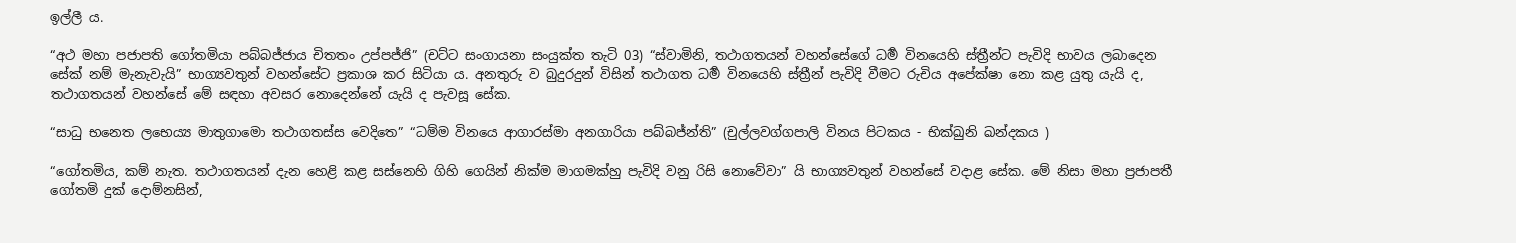ඉල්ලී ය.

“අථ මහා පජාපති ගෝතමියා පබ්බජ්ජාය චිතතං උප්පජ්ජි” (චට්ට සංගායනා සංයුක්ත තැටි 03) “ස්වාමිනි, තථාගතයන් වහන්සේගේ ධර්‍ම විනයෙහි ස්ත්‍රීන්ට පැවිදි භාවය ලබාදෙන සේක් නම් මැනැවැයි” භාග්‍යවතුන් වහන්සේට ප්‍රකාශ කර සිටියා ය. අනතුරු ව බුදුරදුන් විසින් තථාගත ධර්‍ම විනයෙහි ස්ත්‍රීන් පැවිදි වීමට රුචිය අපේක්ෂා නො කළ යුතු යැයි ද, තථාගතයන් වහන්සේ මේ සඳහා අවසර නොදෙන්නේ යැයි ද පැවසූ සේක.

“සාධු භනෙත ලභෙය්‍ය මාතුගාමො තථාගතස්ස වෙදිතෙ” “ධම්ම විනයෙ ආගාරස්මා අනගාරියා පබ්බජ්න්‍ති” (චුල්ලවග්ගපාලි විනය පිටකය - භික්ඛුනි ඛන්දකය )

“ගෝතමිය, කම් නැත. තථාගතයන් දැන හෙළි කළ සස්නෙහි ගිහි ගෙයින් නික්ම මාගමක්හු පැවිදි වනු රිසි නොවේවා” යි භාග්‍යවතුන් වහන්සේ වදාළ සේක. මේ නිසා මහා ප්‍රජාපතී ගෝතමි දුක් දොම්නසින්,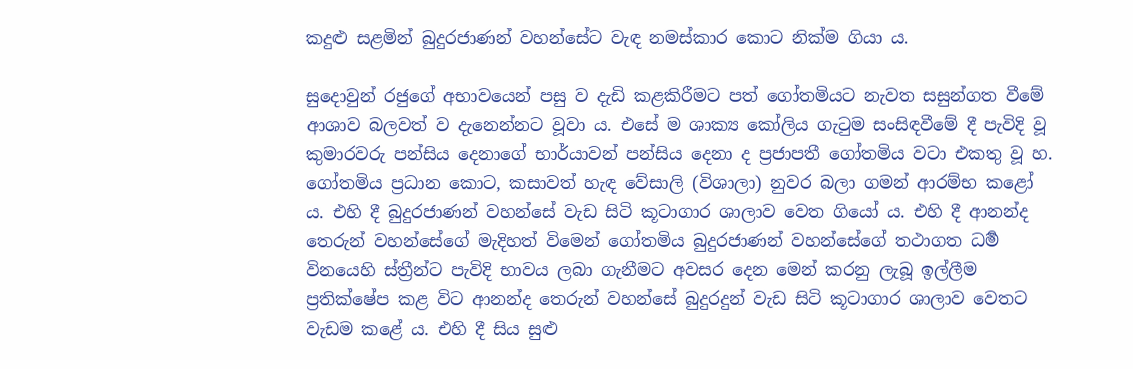කදුළු සළමින් බුදුරජාණන් වහන්සේට වැඳ නමස්කාර කොට නික්ම ගියා ය.

සුදොවුන් රජුගේ අභාවයෙන් පසු ව දැඩි කළකිරීමට පත් ගෝතමියට නැවත සසුන්ගත වීමේ ආශාව බලවත් ව දැනෙන්නට වූවා ය. එසේ ම ශාක්‍ය කෝලිය ගැටුම සංසිඳවීමේ දී පැවිදි වූ කුමාරවරු පන්සිය දෙනාගේ භාර්යාවන් පන්සිය දෙනා ද ප්‍රජාපතී ගෝතමිය වටා එකතු වූ හ. ගෝතමිය ප්‍රධාන කොට, කසාවත් හැඳ වේසාලි (විශාලා) නුවර බලා ගමන් ආරම්භ කළෝ ය. එහි දී බුදුරජාණන් වහන්සේ වැඩ සිටි කූටාගාර ශාලාව වෙත ගියෝ ය. එහි දී ආනන්ද තෙරුන් වහන්සේගේ මැදිහත් විමෙන් ගෝතමිය බුදුරජාණන් වහන්සේගේ තථාගත ධර්‍ම විනයෙහි ස්ත්‍රීන්ට පැවිදි භාවය ලබා ගැනීමට අවසර දෙන මෙන් කරනු ලැබූ ඉල්ලීම ප්‍රතික්ෂේප කළ විට ආනන්ද තෙරුන් වහන්සේ බුදුරදුන් වැඩ සිටි කූටාගාර ශාලාව වෙතට වැඩම කළේ ය. එහි දී සිය සුළු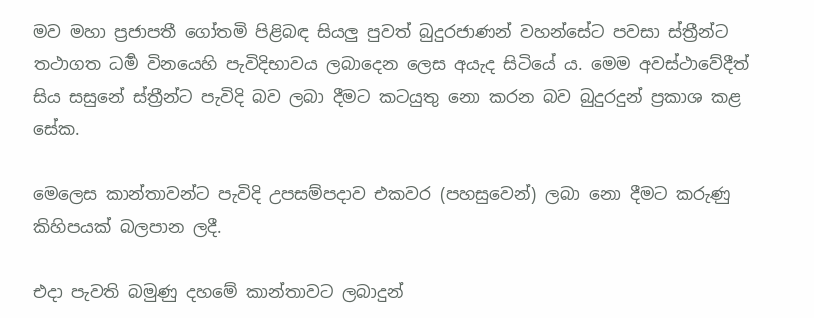මව මහා ප්‍රජාපතී ගෝතමි පිළිබඳ සියලු පුවත් බුදුරජාණන් වහන්සේට පවසා ස්ත්‍රීන්ට තථාගත ධර්‍ම විනයෙහි පැවිදිභාවය ලබාදෙන ලෙස අයැද සිටියේ ය. මෙම අවස්ථාවේදීත් සිය සසුනේ ස්ත්‍රීන්ට පැවිදි බව ලබා දීමට කටයුතු නො කරන බව බුදුරදුන් ප්‍රකාශ කළ සේක.

මෙලෙස කාන්තාවන්ට පැවිදි උපසම්පදාව එකවර (පහසුවෙන්) ලබා නො දීමට කරුණු කිහිපයක් බලපාන ලදී.

එදා පැවති බමුණු දහමේ කාන්තාවට ලබාදුන්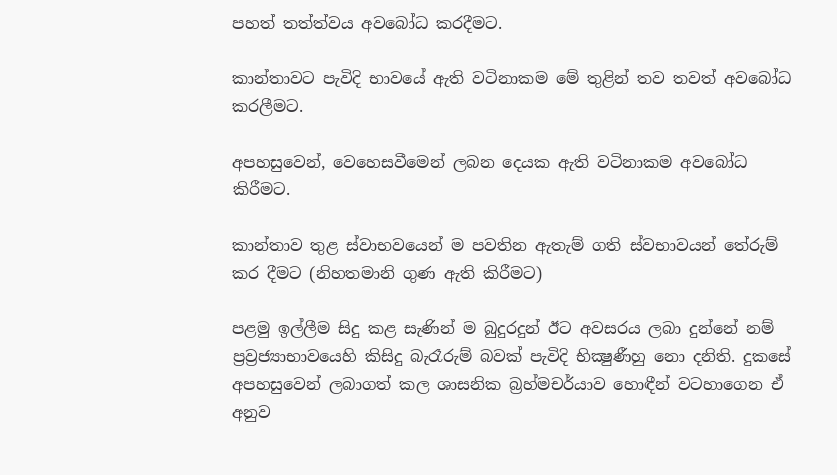පහත් තත්ත්වය අවබෝධ කරදීමට.

කාන්තාවට පැවිදි භාවයේ ඇති වටිනාකම මේ තුළින් තව තවත් අවබෝධ කරලීමට.

අපහසුවෙන්, වෙහෙසවීමෙන් ලබන දෙයක ඇති වටිනාකම අවබෝධ කිරීමට.

කාන්තාව තුළ ස්වාභවයෙන් ම පවතින ඇතැම් ගති ස්වභාවයන් තේරුම් කර දීමට (නිහතමානි ගුණ ඇති කිරීමට)

පළමු ඉල්ලීම සිදු කළ සැණින් ම බුදුරදුන් ඊට අවසරය ලබා දුන්නේ නම් ප්‍රව්‍රජ්‍යාභාවයෙහි කිසිදු බැරෑරුම් බවක් පැවිදි භික්‍ෂුණීහු නො දනිති. දුකසේ අපහසුවෙන් ලබාගත් කල ශාසනික බ්‍රහ්මචර්යාව හොඳීන් වටහාගෙන ඒ අනුව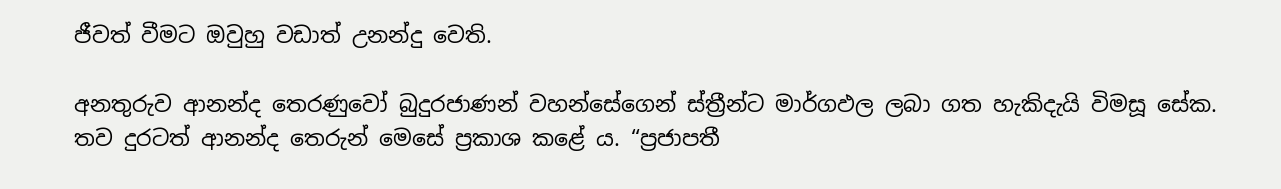ජීවත් වීමට ඔවුහු වඩාත් උනන්දු වෙති.

අනතුරුව ආනන්ද තෙරණුවෝ බුදුරජාණන් වහන්සේගෙන් ස්ත්‍රීන්ට මාර්ගඵල ලබා ගත හැකිදැයි විමසූ සේක. තව දුරටත් ආනන්ද තෙරුන් මෙසේ ප්‍රකාශ කළේ ය. “ප්‍රජාපතී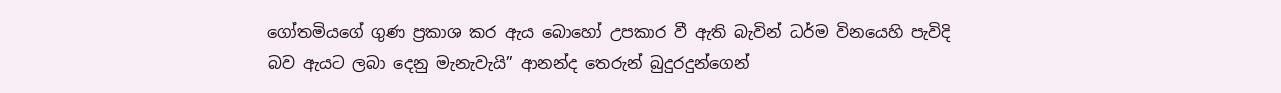ගෝතමියගේ ගුණ ප්‍රකාශ කර ඇය බොහෝ උපකාර වී ඇති බැවින් ධර්ම විනයෙහි පැවිදි බව ඇයට ලබා දෙනු මැනැවැයි” ආනන්ද තෙරුන් බුදුරදුන්ගෙන්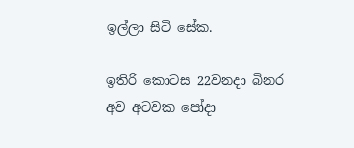ඉල්ලා සිටි සේක.

ඉතිරි කොටස 22වනදා බිනර අව අටවක පෝදා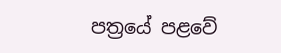පත්‍රයේ පළවේ